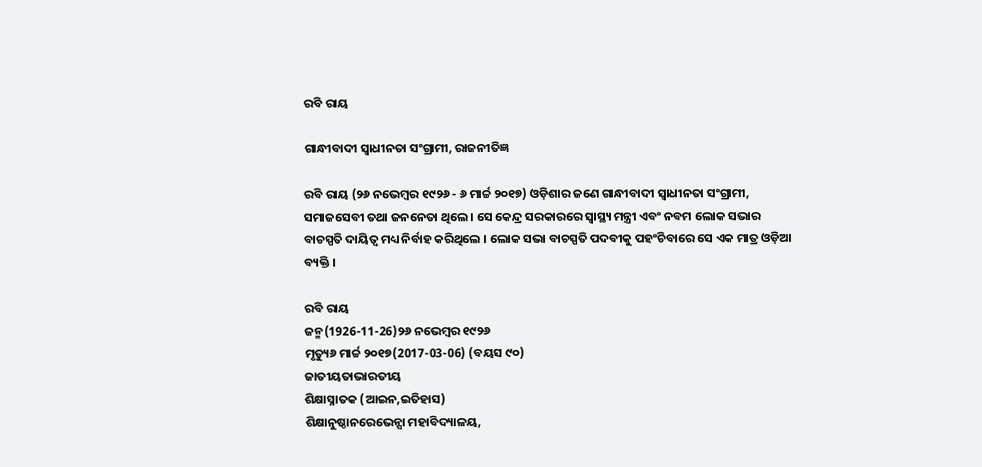ରବି ରାୟ

ଗାନ୍ଧୀବାଦୀ ସ୍ୱାଧୀନତା ସଂଗ୍ରାମୀ, ରାଜନୀତିଜ୍ଞ

ରବି ରାୟ (୨୬ ନଭେମ୍ବର ୧୯୨୬ - ୬ ମାର୍ଚ୍ଚ ୨୦୧୭) ଓଡ଼ିଶାର ଜଣେ ଗାନ୍ଧୀବାଦୀ ସ୍ୱାଧୀନତା ସଂଗ୍ରାମୀ, ସମାଜସେବୀ ତଥା ଜନନେତା ଥିଲେ । ସେ କେନ୍ଦ୍ର ସରକାରରେ ସ୍ୱାସ୍ଥ୍ୟ ମନ୍ତ୍ରୀ ଏବଂ ନବମ ଲୋକ ସଭାର ବାଚସ୍ପତି ଦାୟିତ୍ୱ ମଧ୍ୟ ନିର୍ବାହ କରିଥିଲେ । ଲୋକ ସଭା ବାଚସ୍ପତି ପଦବୀକୁ ପହଂଚିବାରେ ସେ ଏକ ମାତ୍ର ଓଡ଼ିଆ ବ୍ୟକ୍ତି ।

ରବି ରାୟ
ଜନ୍ମ(1926-11-26)୨୬ ନଭେମ୍ବର ୧୯୨୬
ମୃତ୍ୟୁ୬ ମାର୍ଚ୍ଚ ୨୦୧୭(2017-03-06) (ବୟସ ୯୦)
ଜାତୀୟତାଭାରତୀୟ
ଶିକ୍ଷାସ୍ନାତକ (ଆଇନ‌,ଇତିହାସ)
ଶିକ୍ଷାନୁଷ୍ଠାନରେଭେନ୍ସା ମହାବିଦ୍ୟାଳୟ,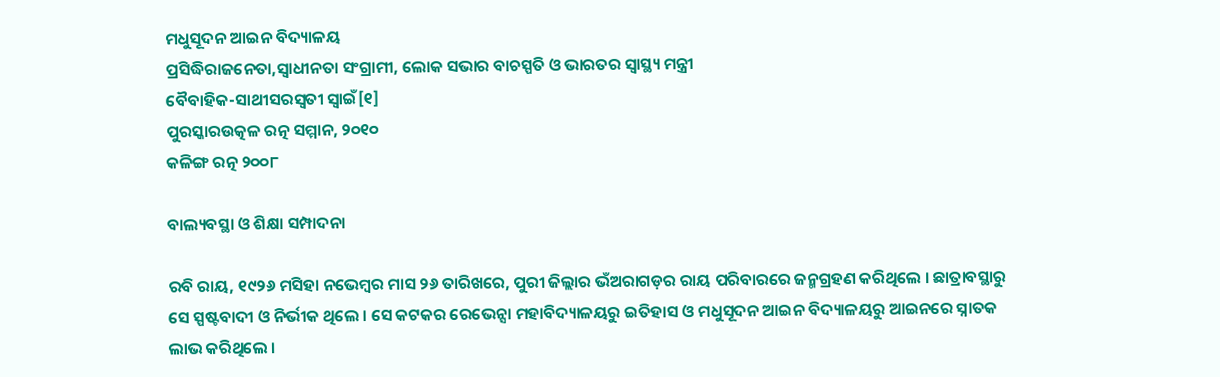ମଧୁସୂଦନ ଆଇନ ବିଦ୍ୟାଳୟ
ପ୍ରସିଦ୍ଧିରାଜନେତା,ସ୍ୱାଧୀନତା ସଂଗ୍ରାମୀ, ଲୋକ ସଭାର ବାଚସ୍ପତି ଓ ଭାରତର ସ୍ୱାସ୍ଥ୍ୟ ମନ୍ତ୍ରୀ
ବୈବାହିକ-ସାଥୀସରସ୍ୱତୀ ସ୍ୱାଇଁ[୧]
ପୁରସ୍କାରଉତ୍କଳ ରତ୍ନ ସମ୍ମାନ, ୨୦୧୦
କଳିଙ୍ଗ ରତ୍ନ ୨୦୦୮

ବାଲ୍ୟବସ୍ଥା ଓ ଶିକ୍ଷା ସମ୍ପାଦନା

ରବି ରାୟ, ୧୯୨୬ ମସିହା ନଭେମ୍ବର ମାସ ୨୬ ତାରିଖରେ, ପୁରୀ ଜିଲ୍ଲାର ଭଁଅରାଗଡ଼ର ରାୟ ପରିବାରରେ ଜନ୍ମଗ୍ରହଣ କରିଥିଲେ । ଛାତ୍ରାବସ୍ଥାରୁ ସେ ସ୍ପଷ୍ଟବାଦୀ ଓ ନିର୍ଭୀକ ଥିଲେ । ସେ କଟକର ରେଭେନ୍ସା ମହାବିଦ୍ୟାଳୟରୁ ଇତିହାସ ଓ ମଧୁସୂଦନ ଆଇନ ବିଦ୍ୟାଳୟରୁ ଆଇନରେ ସ୍ନାତକ ଲାଭ କରିଥିଲେ ।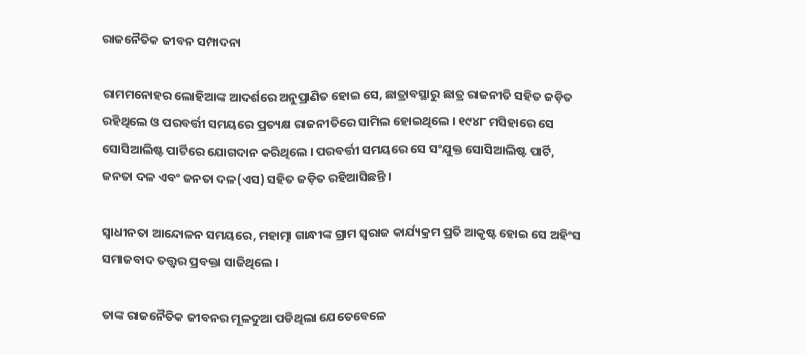ରାଜନୈତିକ ଜୀବନ ସମ୍ପାଦନା

ରାମମନୋହର ଲୋହିଆଙ୍କ ଆଦର୍ଶରେ ଅନୁପ୍ରାଣିତ ହୋଇ ସେ, ଛାତ୍ରାବସ୍ଥାରୁ ଛାତ୍ର ରାଜନୀତି ସହିତ ଜଡ଼ିତ ରହିଥିଲେ ଓ ପରବର୍ତ୍ତୀ ସମୟରେ ପ୍ରତ୍ୟକ୍ଷ ରାଜନୀତିରେ ସାମିଲ ହୋଇଥିଲେ । ୧୯୪୮ ମସିହାରେ ସେ ସୋସିଆଲିଷ୍ଟ ପାର୍ଟିରେ ଯୋଗଦାନ କରିଥିଲେ । ପରବର୍ତ୍ତୀ ସମୟରେ ସେ ସଂଯୁକ୍ତ ସୋସିଆଲିଷ୍ଟ ପାର୍ଟି, ଜନତା ଦଳ ଏବଂ ଜନତା ଦଳ(ଏସ) ସହିତ ଜଡ଼ିତ ରହିଆସିଛନ୍ତି ।

ସ୍ୱାଧୀନତା ଆନ୍ଦୋଳନ ସମୟରେ, ମହାତ୍ମା ଗାନ୍ଧୀଙ୍କ ଗ୍ରାମ ସ୍ୱରାଜ କାର୍ଯ୍ୟକ୍ରମ ପ୍ରତି ଆକୃଷ୍ଟ ହୋଇ ସେ ଅହିଂସ ସମାଜବାଦ ତତ୍ତ୍ୱର ପ୍ରବକ୍ତା ସାଜିଥିଲେ ।

ତାଙ୍କ ରାଜନୈତିକ ଜୀବନର ମୂଳଦୁଆ ପଡିଥିଲା ଯେତେବେଳେ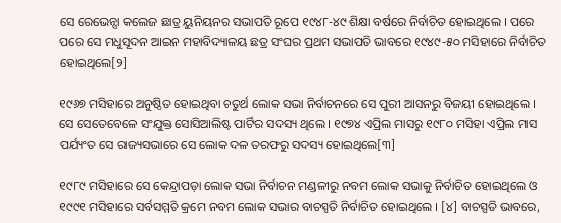ସେ ରେଭେନ୍ସା କଲେଜ ଛାତ୍ର ୟୁନିୟନର ସଭାପତି ରୂପେ ୧୯୪୮-୪୯ ଶିକ୍ଷା ବର୍ଷରେ ନିର୍ବାଚିତ ହୋଇଥିଲେ । ପରେ ପରେ ସେ ମଧୁସୂଦନ ଆଇନ ମହାବିଦ୍ୟାଳୟ ଛତ୍ର ସଂଘର ପ୍ରଥମ ସଭାପତି ଭାବରେ ୧୯୪୯-୫୦ ମସିହାରେ ନିର୍ବାଚିତ ହୋଇଥିଲେ[୨]

୧୯୬୭ ମସିହାରେ ଅନୁଷ୍ଠିତ ହୋଇଥିବା ଚତୁର୍ଥ ଲୋକ ସଭା ନିର୍ବାଚନରେ ସେ ପୁରୀ ଆସନରୁ ବିଜୟୀ ହୋଇଥିଲେ । ସେ ସେତେବେଳେ ସଂଯୁକ୍ତ ସୋସିଆଲିଷ୍ଟ ପାର୍ଟିର ସଦସ୍ୟ ଥିଲେ । ୧୯୭୪ ଏପ୍ରିଲ ମାସରୁ ୧୯୮୦ ମସିହା ଏପ୍ରିଲ ମାସ ପର୍ଯ୍ୟଂତ ସେ ରାଜ୍ୟସଭାରେ ସେ ଲୋକ ଦଳ ତରଫରୁ ସଦସ୍ୟ ହୋଇଥିଲେ[୩]

୧୯୮୯ ମସିହାରେ ସେ କେନ୍ଦ୍ରାପଡ଼ା ଲୋକ ସଭା ନିର୍ବାଚନ ମଣ୍ଡଳୀରୁ ନବମ ଲୋକ ସଭାକୁ ନିର୍ବାଚିତ ହୋଇଥିଲେ ଓ ୧୯୯୧ ମସିହାରେ ସର୍ବସମ୍ମତି କ୍ରମେ ନବମ ଲୋକ ସଭାର ବାଚସ୍ପତି ନିର୍ବାଚିତ ହୋଇଥିଲେ । [୪] ବାଚସ୍ପତି ଭାବରେ,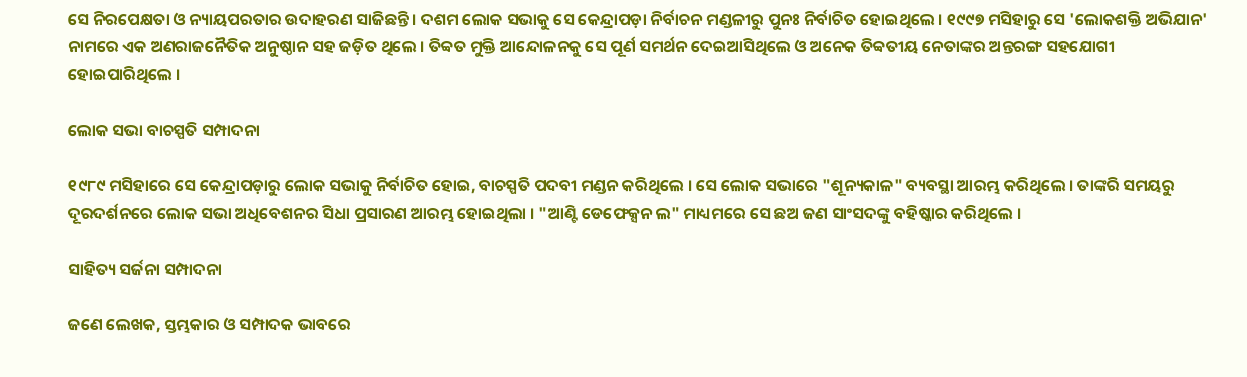ସେ ନିରପେକ୍ଷତା ଓ ନ୍ୟାୟପରତାର ଉଦାହରଣ ସାଜିଛନ୍ତି । ଦଶମ ଲୋକ ସଭାକୁ ସେ କେନ୍ଦ୍ରାପଡ଼ା ନିର୍ବାଚନ ମଣ୍ଡଳୀରୁ ପୁନଃ ନିର୍ବାଚିତ ହୋଇଥିଲେ । ୧୯୯୭ ମସିହାରୁ ସେ 'ଲୋକଶକ୍ତି ଅଭିଯାନ' ନାମରେ ଏକ ଅଣରାଜନୈତିକ ଅନୁଷ୍ଠାନ ସହ ଜଡ଼ିତ ଥିଲେ । ତିବ୍ୱତ ମୁକ୍ତି ଆନ୍ଦୋଳନକୁ ସେ ପୂର୍ଣ ସମର୍ଥନ ଦେଇଆସିଥିଲେ ଓ ଅନେକ ତିବ୍ୱତୀୟ ନେତାଙ୍କର ଅନ୍ତରଙ୍ଗ ସହଯୋଗୀ ହୋଇପାରିଥିଲେ ।

ଲୋକ ସଭା ବାଚସ୍ପତି ସମ୍ପାଦନା

୧୯୮୯ ମସିହାରେ ସେ କେନ୍ଦ୍ରାପଡ଼ାରୁ ଲୋକ ସଭାକୁ ନିର୍ବାଚିତ ହୋଇ, ବାଚସ୍ପତି ପଦବୀ ମଣ୍ଡନ କରିଥିଲେ । ସେ ଲୋକ ସଭାରେ "ଶୂନ୍ୟକାଳ" ବ୍ୟବସ୍ଥା ଆରମ୍ଭ କରିଥିଲେ । ତାଙ୍କରି ସମୟରୁ ଦୂରଦର୍ଶନରେ ଲୋକ ସଭା ଅଧିବେଶନର ସିଧା ପ୍ରସାରଣ ଆରମ୍ଭ ହୋଇଥିଲା । "ଆଣ୍ଟି ଡେଫେକ୍ସନ ଲ" ମାଧ୍ୟମରେ ସେ ଛଅ ଜଣ ସାଂସଦଙ୍କୁ ବହିଷ୍କାର କରିଥିଲେ ।

ସାହିତ୍ୟ ସର୍ଜନା ସମ୍ପାଦନା

ଜଣେ ଲେଖକ, ସ୍ତମ୍ଭକାର ଓ ସମ୍ପାଦକ ଭାବରେ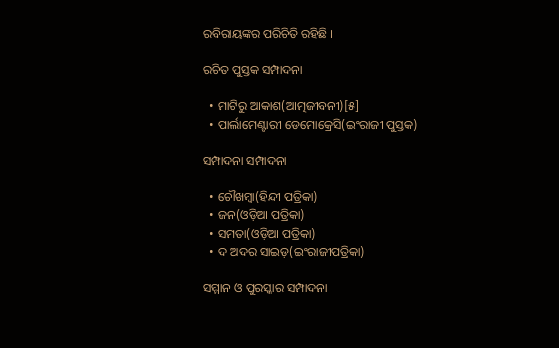ରବିରାୟଙ୍କର ପରିଚିତି ରହିଛି ।

ରଚିତ ପୁସ୍ତକ ସମ୍ପାଦନା

  • ମାଟିରୁ ଆକାଶ(ଆତ୍ମଜୀବନୀ)[୫]
  • ପାର୍ଲାମେଣ୍ଟାରୀ ଡେମୋକ୍ରେସି(ଇଂରାଜୀ ପୁସ୍ତକ)

ସମ୍ପାଦନା ସମ୍ପାଦନା

  • ଚୌଖମ୍ବା(ହିନ୍ଦୀ ପତ୍ରିକା)
  • ଜନ(ଓଡ଼ିଆ ପତ୍ରିକା)
  • ସମତା(ଓଡ଼ିଆ ପତ୍ରିକା)
  • ଦ ଅଦର ସାଇଡ଼(ଇଂରାଜୀପତ୍ରିକା)

ସମ୍ମାନ ଓ ପୁରସ୍କାର ସମ୍ପାଦନା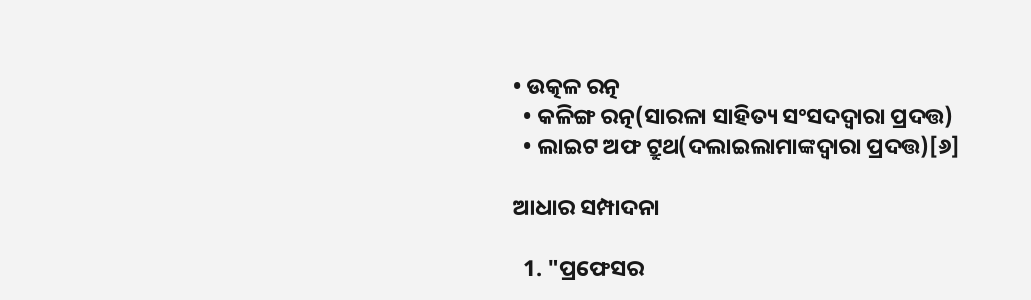• ଉତ୍କଳ ରତ୍ନ
  • କଳିଙ୍ଗ ରତ୍ନ(ସାରଳା ସାହିତ୍ୟ ସଂସଦଦ୍ୱାରା ପ୍ରଦତ୍ତ)
  • ଲାଇଟ ଅଫ ଟ୍ରୁଥ(ଦଲାଇଲାମାଙ୍କଦ୍ୱାରା ପ୍ରଦତ୍ତ)[୬]

ଆଧାର ସମ୍ପାଦନା

  1. "ପ୍ରଫେସର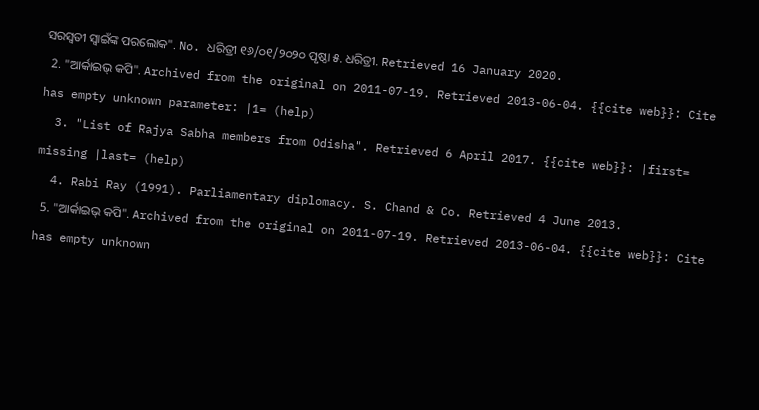ସରସ୍ୱତୀ ସ୍ୱାଇଁଙ୍କ ପରଲୋକ". No. ଧରିତ୍ରୀ ୧୬/୦୧/୨୦୨୦ ପୃଷ୍ଠା ୫. ଧରିତ୍ରୀ. Retrieved 16 January 2020.
  2. "ଆର୍କାଇଭ୍ କପି". Archived from the original on 2011-07-19. Retrieved 2013-06-04. {{cite web}}: Cite has empty unknown parameter: |1= (help)
  3. "List of Rajya Sabha members from Odisha". Retrieved 6 April 2017. {{cite web}}: |first= missing |last= (help)
  4. Rabi Ray (1991). Parliamentary diplomacy. S. Chand & Co. Retrieved 4 June 2013.
  5. "ଆର୍କାଇଭ୍ କପି". Archived from the original on 2011-07-19. Retrieved 2013-06-04. {{cite web}}: Cite has empty unknown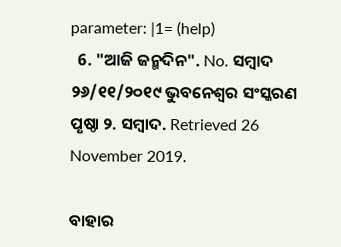parameter: |1= (help)
  6. "ଆଜି ଜନ୍ମଦିନ". No. ସମ୍ବାଦ ୨୬/୧୧/୨୦୧୯ ଭୁବନେଶ୍ୱର ସଂସ୍କରଣ ପୃଷ୍ଠା ୨. ସମ୍ବାଦ. Retrieved 26 November 2019.

ବାହାର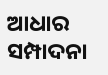ଆଧାର ସମ୍ପାଦନା